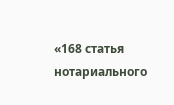«168 статья нотариального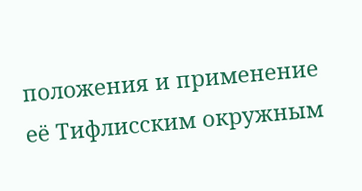положения и применение её Тифлисским окружным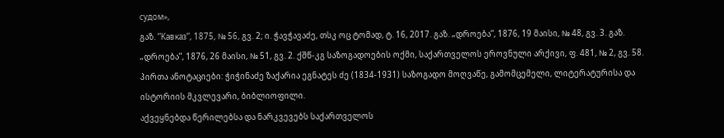судом»,
გაზ. “Кавказ“, 1875, № 56, გვ. 2; ი. ჭავჭავაძე, თსკ ოც ტომად, ტ. 16, 2017. გაზ. „დროება“, 1876, 19 მაისი, № 48, გვ. 3. გაზ. „დროება“, 1876, 26 მაისი, № 51, გვ. 2. ქშწ-კგ საზოგადოების ოქმი, საქართველოს ეროვნული არქივი, ფ. 481, № 2, გვ. 58.
პირთა ანოტაციები: ჭიჭინაძე ზაქარია ეგნატეს ძე (1834-1931) საზოგადო მოღვაწე, გამომცემელი, ლიტერატურისა და ისტორიის მკვლევარი, ბიბლიოფილი.
აქვეყნებდა წერილებსა და ნარკვევებს საქართველოს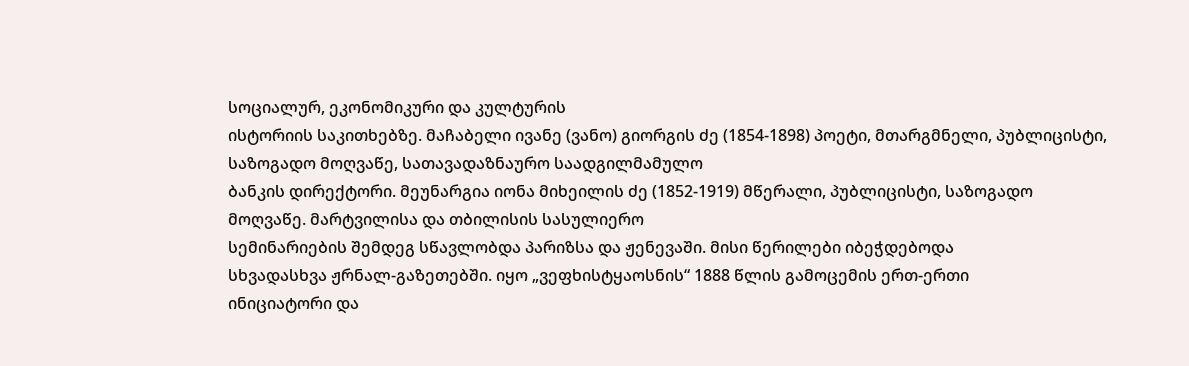სოციალურ, ეკონომიკური და კულტურის
ისტორიის საკითხებზე. მაჩაბელი ივანე (ვანო) გიორგის ძე (1854-1898) პოეტი, მთარგმნელი, პუბლიცისტი, საზოგადო მოღვაწე, სათავადაზნაურო საადგილმამულო
ბანკის დირექტორი. მეუნარგია იონა მიხეილის ძე (1852-1919) მწერალი, პუბლიცისტი, საზოგადო მოღვაწე. მარტვილისა და თბილისის სასულიერო
სემინარიების შემდეგ სწავლობდა პარიზსა და ჟენევაში. მისი წერილები იბეჭდებოდა
სხვადასხვა ჟრნალ-გაზეთებში. იყო „ვეფხისტყაოსნის“ 1888 წლის გამოცემის ერთ-ერთი
ინიციატორი და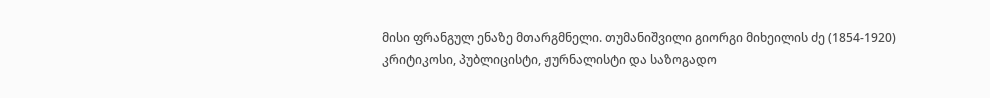მისი ფრანგულ ენაზე მთარგმნელი. თუმანიშვილი გიორგი მიხეილის ძე (1854-1920) კრიტიკოსი, პუბლიცისტი, ჟურნალისტი და საზოგადო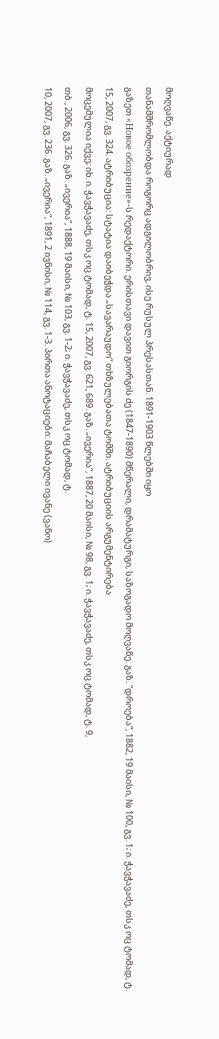მოღვაწე. აქტიურად
თანამშრომლობდა როგორც ადგილობრივ, ისე რუსულ პრესასთან. 1891-1903 წლებში იყო
გაზეთ «Новое обозрение»-ს რედაქტორი. ერისთავი დავით გიორგის ძე (1847-1890) მწერალი, დრამატურგი, საზოგადო მოღვაწე. გაზ. “დროება“, 1882, 19 მაისი, № 100, გვ. 1; ი. ჭავჭავაძე, თსკ ოც ტომად, ტ.
15, 2007, გვ. 324. ატრიბუცია: სტატია დაიბეჭდა „სავარაუდო“ თხზულებათა ტომში. ატრიბუციის არგუმენტირება
მოცემულია იქვე; იხ. ი. ჭავჭავაძე, თსკ ოც ტომად, ტ. 15, 2007, გვ. 621, 689. გაზ. „ივერია“, 1887, 20 მაისი, № 98, გვ. 1; ი. ჭავჭავაძე, თსკ ოც ტომად, ტ. 9,
თბ., 2006, გვ. 326. გაზ. „ივერია“, 1888, 19 მაისი, № 103, გვ. 1-2; ი. ჭავჭავაძე, თსკ ოც ტომად, ტ.
10, 2007, გვ. 236. გაზ. „ივერია“, 1891, 2 ივნისი, № 114, გვ. 1-3. პირთა ანოტაციები: მაჩაბელი ივანე (ვანო)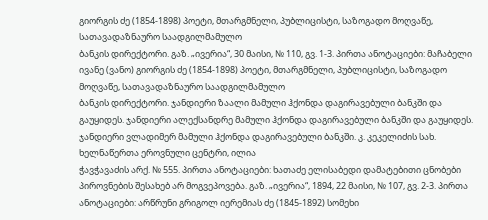გიორგის ძე (1854-1898) პოეტი, მთარგმნელი, პუბლიცისტი, საზოგადო მოღვაწე, სათავადაზნაურო საადგილმამულო
ბანკის დირექტორი. გაზ. „ივერია“, 30 მაისი, № 110, გვ. 1-3. პირთა ანოტაციები: მაჩაბელი ივანე (ვანო) გიორგის ძე (1854-1898) პოეტი, მთარგმნელი, პუბლიცისტი, საზოგადო მოღვაწე, სათავადაზნაურო საადგილმამულო
ბანკის დირექტორი. ჯანდიერი ზაალი მამული ჰქონდა დაგირავებული ბანკში და გაუყიდეს. ჯანდიერი ალექსანდრე მამული ჰქონდა დაგირავებული ბანკში და გაუყიდეს. ჯანდიერი ვლადიმერ მამული ჰქონდა დაგირავებული ბანკში. კ. კეკელიძის სახ. ხელნაწერთა ეროვნული ცენტრი, ილია
ჭავჭავაძის არქ. № 555. პირთა ანოტაციები: ხათაძე ელისაბედი დამატებითი ცნობები პიროვნების შესახებ არ მოგვეპოვება. გაზ. „ივერია“, 1894, 22 მაისი, № 107, გვ. 2-3. პირთა ანოტაციები: არწრუნი გრიგოლ იერემიას ძე (1845-1892) სომეხი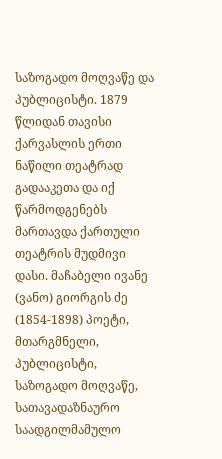საზოგადო მოღვაწე და პუბლიცისტი. 1879 წლიდან თავისი ქარვასლის ერთი
ნაწილი თეატრად გადააკეთა და იქ წარმოდგენებს მართავდა ქართული თეატრის მუდმივი
დასი. მაჩაბელი ივანე (ვანო) გიორგის ძე (1854-1898) პოეტი, მთარგმნელი, პუბლიცისტი, საზოგადო მოღვაწე, სათავადაზნაურო საადგილმამულო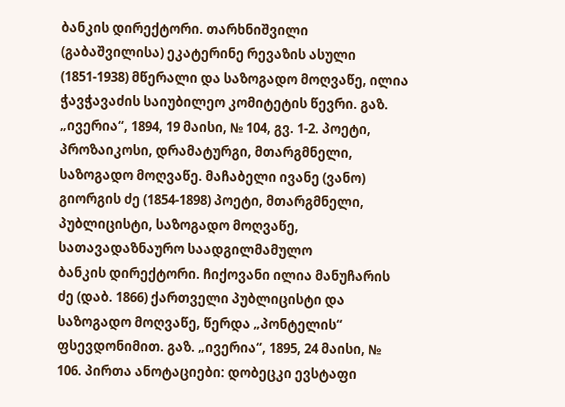ბანკის დირექტორი. თარხნიშვილი (გაბაშვილისა) ეკატერინე რევაზის ასული (1851-1938) მწერალი და საზოგადო მოღვაწე, ილია ჭავჭავაძის საიუბილეო კომიტეტის წევრი. გაზ. „ივერია“, 1894, 19 მაისი, № 104, გვ. 1-2. პოეტი, პროზაიკოსი, დრამატურგი, მთარგმნელი, საზოგადო მოღვაწე. მაჩაბელი ივანე (ვანო) გიორგის ძე (1854-1898) პოეტი, მთარგმნელი, პუბლიცისტი, საზოგადო მოღვაწე, სათავადაზნაურო საადგილმამულო
ბანკის დირექტორი. ჩიქოვანი ილია მანუჩარის ძე (დაბ. 1866) ქართველი პუბლიცისტი და საზოგადო მოღვაწე, წერდა „პონტელის“ ფსევდონიმით. გაზ. „ივერია“, 1895, 24 მაისი, № 106. პირთა ანოტაციები: დობეცკი ევსტაფი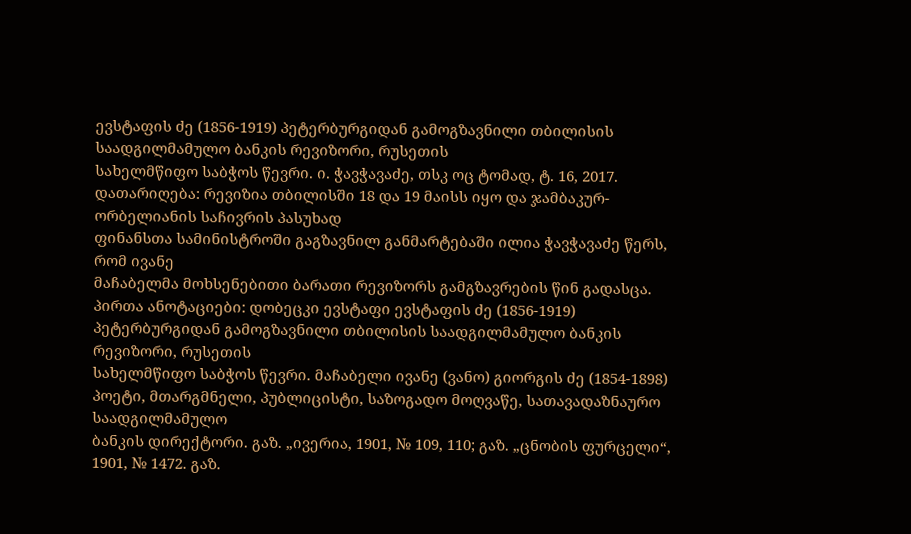ევსტაფის ძე (1856-1919) პეტერბურგიდან გამოგზავნილი თბილისის საადგილმამულო ბანკის რევიზორი, რუსეთის
სახელმწიფო საბჭოს წევრი. ი. ჭავჭავაძე, თსკ ოც ტომად, ტ. 16, 2017. დათარიღება: რევიზია თბილისში 18 და 19 მაისს იყო და ჯამბაკურ-ორბელიანის საჩივრის პასუხად
ფინანსთა სამინისტროში გაგზავნილ განმარტებაში ილია ჭავჭავაძე წერს, რომ ივანე
მაჩაბელმა მოხსენებითი ბარათი რევიზორს გამგზავრების წინ გადასცა. პირთა ანოტაციები: დობეცკი ევსტაფი ევსტაფის ძე (1856-1919) პეტერბურგიდან გამოგზავნილი თბილისის საადგილმამულო ბანკის რევიზორი, რუსეთის
სახელმწიფო საბჭოს წევრი. მაჩაბელი ივანე (ვანო) გიორგის ძე (1854-1898) პოეტი, მთარგმნელი, პუბლიცისტი, საზოგადო მოღვაწე, სათავადაზნაურო საადგილმამულო
ბანკის დირექტორი. გაზ. „ივერია, 1901, № 109, 110; გაზ. „ცნობის ფურცელი“, 1901, № 1472. გაზ.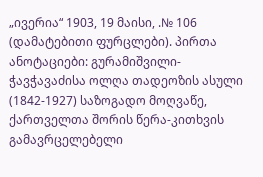„ივერია“ 1903, 19 მაისი, .№ 106 (დამატებითი ფურცლები). პირთა ანოტაციები: გურამიშვილი-ჭავჭავაძისა ოლღა თადეოზის ასული (1842-1927) საზოგადო მოღვაწე, ქართველთა შორის წერა-კითხვის გამავრცელებელი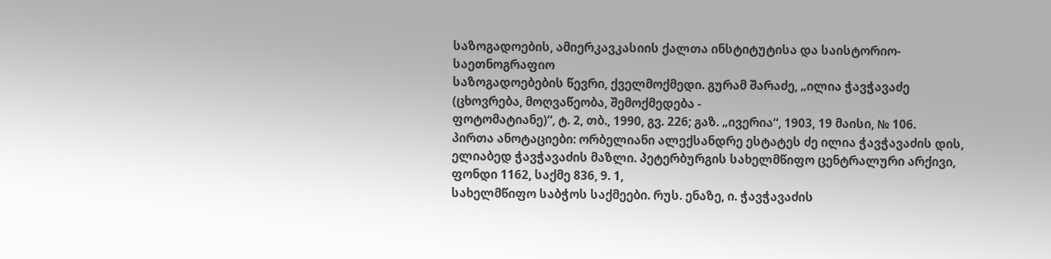საზოგადოების, ამიერკავკასიის ქალთა ინსტიტუტისა და საისტორიო-საეთნოგრაფიო
საზოგადოებების წევრი, ქველმოქმედი. გურამ შარაძე, „ილია ჭავჭავაძე (ცხოვრება, მოღვაწეობა, შემოქმედება -
ფოტომატიანე)“, ტ. 2, თბ., 1990, გვ. 226; გაზ. „ივერია“, 1903, 19 მაისი, № 106.
პირთა ანოტაციები: ორბელიანი ალექსანდრე ესტატეს ძე ილია ჭავჭავაძის დის, ელიაბედ ჭავჭავაძის მაზლი. პეტერბურგის სახელმწიფო ცენტრალური არქივი, ფონდი 1162, საქმე 836, 9. 1,
სახელმწიფო საბჭოს საქმეები. რუს. ენაზე, ი. ჭავჭავაძის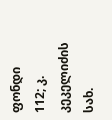ფონდი 112; კ. კეკელიძის
სახ.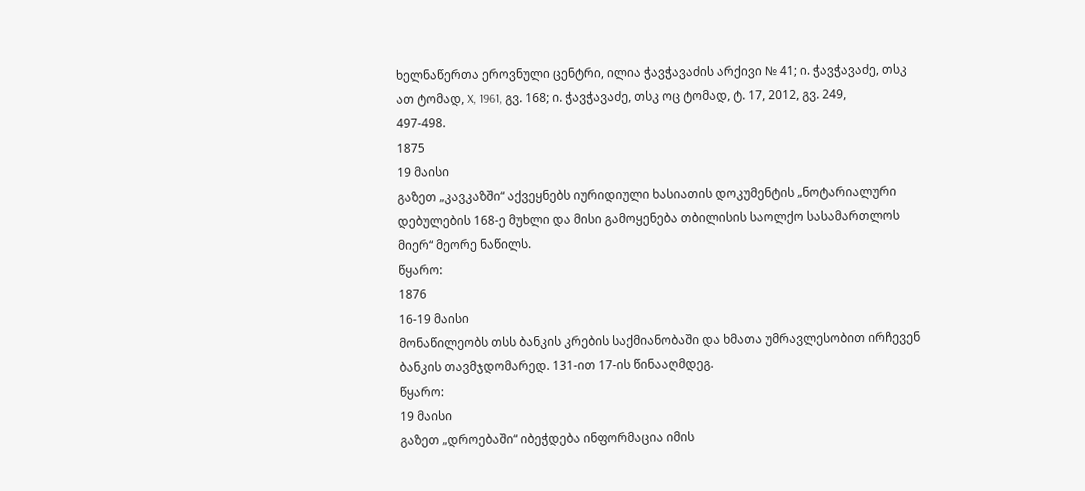ხელნაწერთა ეროვნული ცენტრი, ილია ჭავჭავაძის არქივი № 41; ი. ჭავჭავაძე, თსკ
ათ ტომად, X, 1961, გვ. 168; ი. ჭავჭავაძე, თსკ ოც ტომად, ტ. 17, 2012, გვ. 249,
497-498.
1875
19 მაისი
გაზეთ „კავკაზში“ აქვეყნებს იურიდიული ხასიათის დოკუმენტის „ნოტარიალური
დებულების 168-ე მუხლი და მისი გამოყენება თბილისის საოლქო სასამართლოს
მიერ“ მეორე ნაწილს.
წყარო:
1876
16-19 მაისი
მონაწილეობს თსს ბანკის კრების საქმიანობაში და ხმათა უმრავლესობით ირჩევენ
ბანკის თავმჯდომარედ. 131-ით 17-ის წინააღმდეგ.
წყარო:
19 მაისი
გაზეთ „დროებაში“ იბეჭდება ინფორმაცია იმის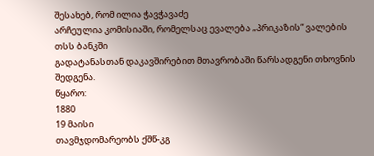შესახებ, რომ ილია ჭავჭავაძე
არჩეულია კომისიაში, რომელსაც ევალება „პრიკაზის“ ვალების თსს ბანკში
გადატანასთან დაკავშირებით მთავრობაში წარსადგენი თხოვნის შედგენა.
წყარო:
1880
19 მაისი
თავმჯდომარეობს ქშწ-კგ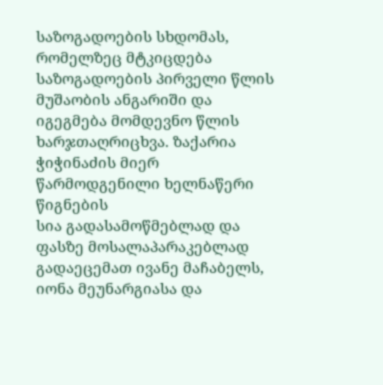საზოგადოების სხდომას, რომელზეც მტკიცდება
საზოგადოების პირველი წლის მუშაობის ანგარიში და იგეგმება მომდევნო წლის
ხარჯთაღრიცხვა. ზაქარია ჭიჭინაძის მიერ წარმოდგენილი ხელნაწერი წიგნების
სია გადასამოწმებლად და ფასზე მოსალაპარაკებლად გადაეცემათ ივანე მაჩაბელს,
იონა მეუნარგიასა და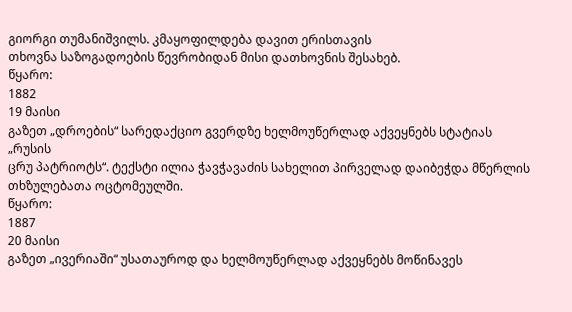გიორგი თუმანიშვილს. კმაყოფილდება დავით ერისთავის
თხოვნა საზოგადოების წევრობიდან მისი დათხოვნის შესახებ.
წყარო:
1882
19 მაისი
გაზეთ „დროების“ სარედაქციო გვერდზე ხელმოუწერლად აქვეყნებს სტატიას „რუსის
ცრუ პატრიოტს“. ტექსტი ილია ჭავჭავაძის სახელით პირველად დაიბეჭდა მწერლის
თხზულებათა ოცტომეულში.
წყარო:
1887
20 მაისი
გაზეთ „ივერიაში“ უსათაუროდ და ხელმოუწერლად აქვეყნებს მოწინავეს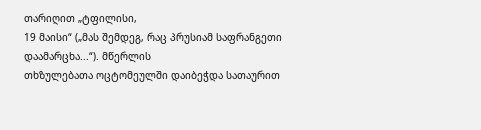თარიღით „ტფილისი,
19 მაისი“ („მას შემდეგ, რაც პრუსიამ საფრანგეთი დაამარცხა...“). მწერლის
თხზულებათა ოცტომეულში დაიბეჭდა სათაურით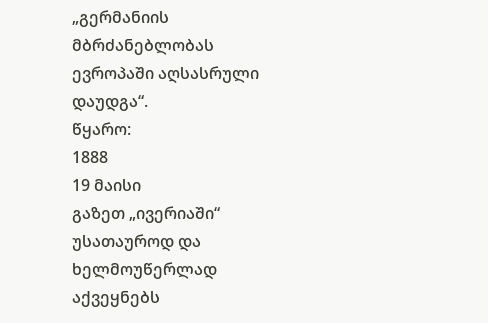„გერმანიის მბრძანებლობას
ევროპაში აღსასრული დაუდგა“.
წყარო:
1888
19 მაისი
გაზეთ „ივერიაში“ უსათაუროდ და ხელმოუწერლად აქვეყნებს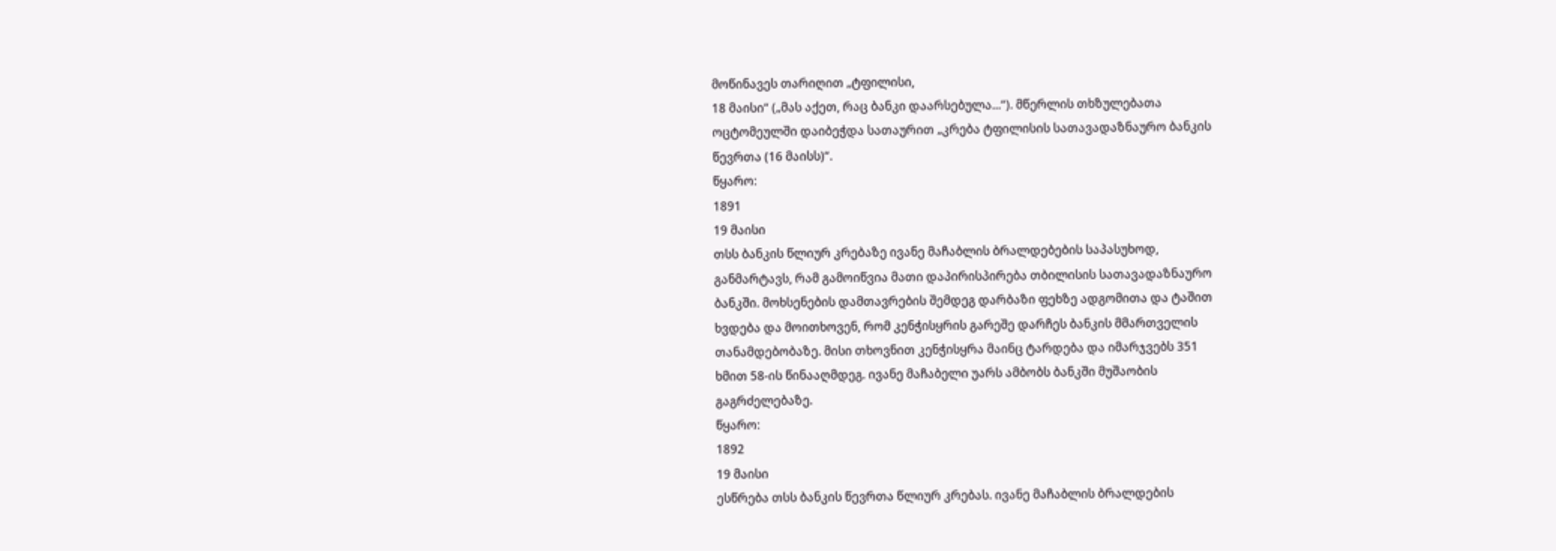მოწინავეს თარიღით „ტფილისი,
18 მაისი“ („მას აქეთ, რაც ბანკი დაარსებულა...“). მწერლის თხზულებათა
ოცტომეულში დაიბეჭდა სათაურით „კრება ტფილისის სათავადაზნაურო ბანკის
წევრთა (16 მაისს)“.
წყარო:
1891
19 მაისი
თსს ბანკის წლიურ კრებაზე ივანე მაჩაბლის ბრალდებების საპასუხოდ,
განმარტავს, რამ გამოიწვია მათი დაპირისპირება თბილისის სათავადაზნაურო
ბანკში. მოხსენების დამთავრების შემდეგ დარბაზი ფეხზე ადგომითა და ტაშით
ხვდება და მოითხოვენ, რომ კენჭისყრის გარეშე დარჩეს ბანკის მმართველის
თანამდებობაზე. მისი თხოვნით კენჭისყრა მაინც ტარდება და იმარჯვებს 351
ხმით 58-ის წინააღმდეგ. ივანე მაჩაბელი უარს ამბობს ბანკში მუშაობის
გაგრძელებაზე.
წყარო:
1892
19 მაისი
ესწრება თსს ბანკის წევრთა წლიურ კრებას. ივანე მაჩაბლის ბრალდების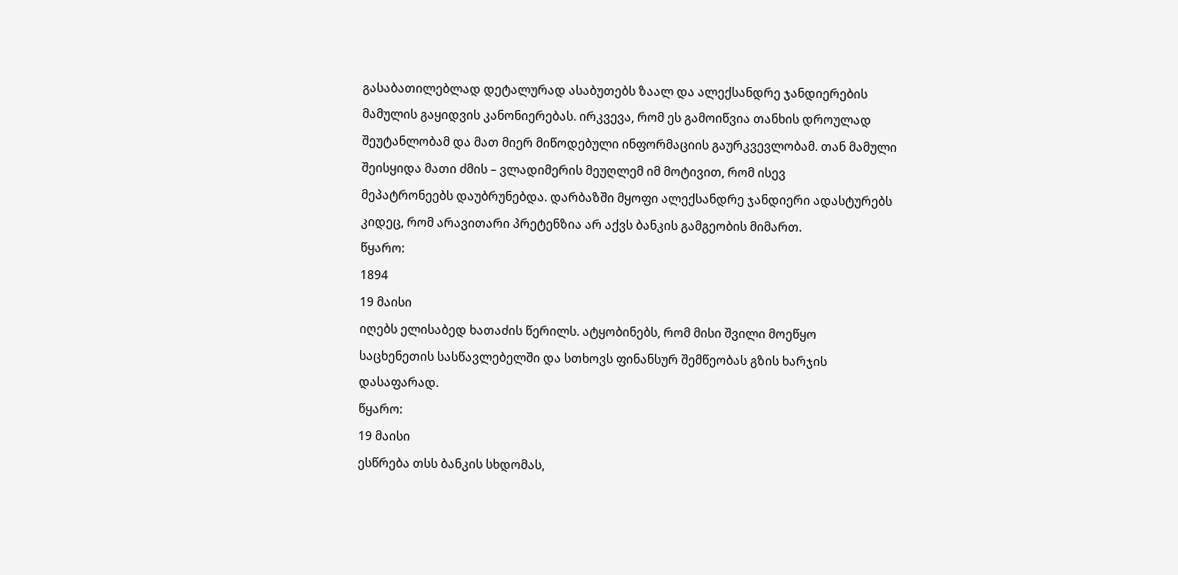გასაბათილებლად დეტალურად ასაბუთებს ზაალ და ალექსანდრე ჯანდიერების
მამულის გაყიდვის კანონიერებას. ირკვევა, რომ ეს გამოიწვია თანხის დროულად
შეუტანლობამ და მათ მიერ მიწოდებული ინფორმაციის გაურკვევლობამ. თან მამული
შეისყიდა მათი ძმის – ვლადიმერის მეუღლემ იმ მოტივით, რომ ისევ
მეპატრონეებს დაუბრუნებდა. დარბაზში მყოფი ალექსანდრე ჯანდიერი ადასტურებს
კიდეც, რომ არავითარი პრეტენზია არ აქვს ბანკის გამგეობის მიმართ.
წყარო:
1894
19 მაისი
იღებს ელისაბედ ხათაძის წერილს. ატყობინებს, რომ მისი შვილი მოეწყო
საცხენეთის სასწავლებელში და სთხოვს ფინანსურ შემწეობას გზის ხარჯის
დასაფარად.
წყარო:
19 მაისი
ესწრება თსს ბანკის სხდომას,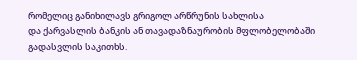რომელიც განიხილავს გრიგოლ არწრუნის სახლისა
და ქარვასლის ბანკის ან თავადაზნაურობის მფლობელობაში გადასვლის საკითხს.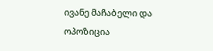ივანე მაჩაბელი და ოპოზიცია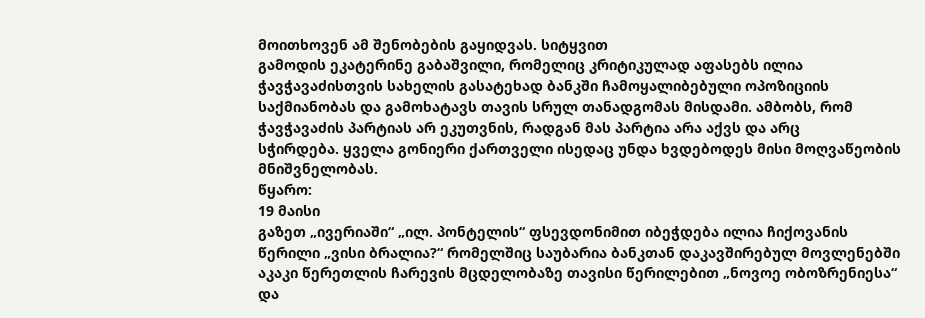მოითხოვენ ამ შენობების გაყიდვას. სიტყვით
გამოდის ეკატერინე გაბაშვილი, რომელიც კრიტიკულად აფასებს ილია
ჭავჭავაძისთვის სახელის გასატეხად ბანკში ჩამოყალიბებული ოპოზიციის
საქმიანობას და გამოხატავს თავის სრულ თანადგომას მისდამი. ამბობს, რომ
ჭავჭავაძის პარტიას არ ეკუთვნის, რადგან მას პარტია არა აქვს და არც
სჭირდება. ყველა გონიერი ქართველი ისედაც უნდა ხვდებოდეს მისი მოღვაწეობის
მნიშვნელობას.
წყარო:
19 მაისი
გაზეთ „ივერიაში“ „ილ. პონტელის“ ფსევდონიმით იბეჭდება ილია ჩიქოვანის
წერილი „ვისი ბრალია?“ რომელშიც საუბარია ბანკთან დაკავშირებულ მოვლენებში
აკაკი წერეთლის ჩარევის მცდელობაზე თავისი წერილებით „ნოვოე ობოზრენიესა“
და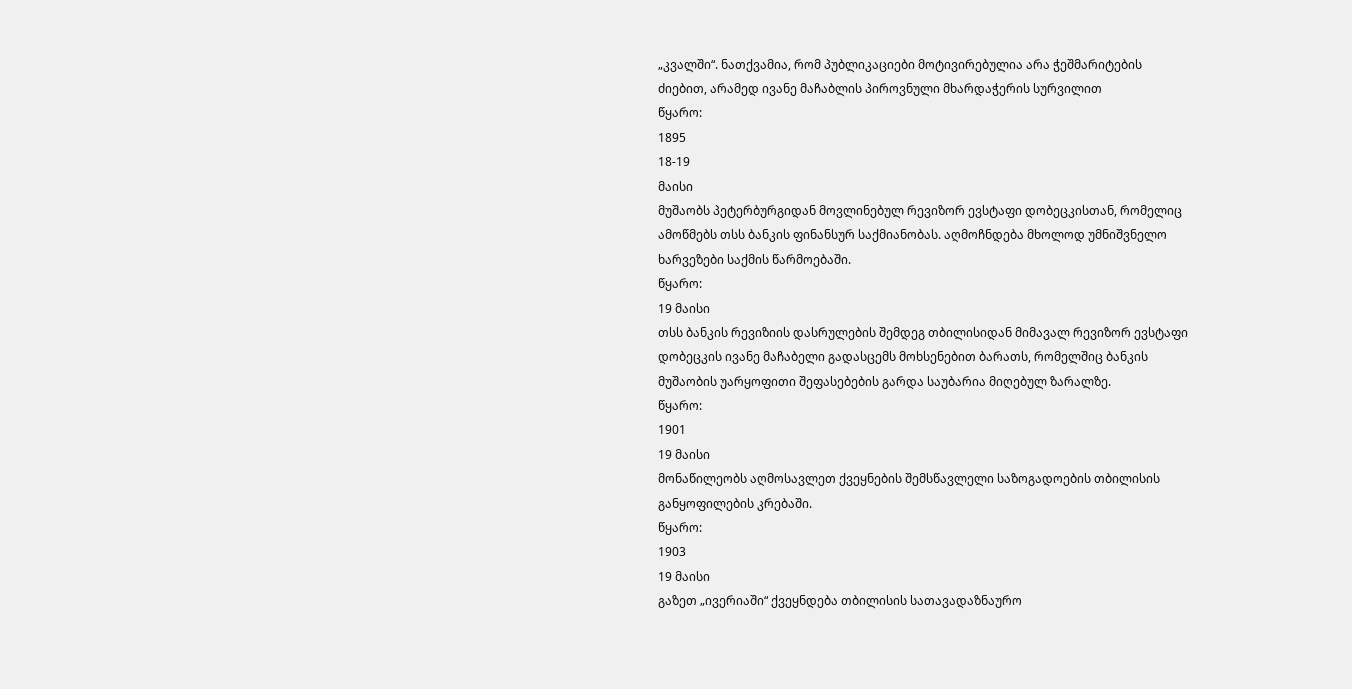„კვალში“. ნათქვამია, რომ პუბლიკაციები მოტივირებულია არა ჭეშმარიტების
ძიებით, არამედ ივანე მაჩაბლის პიროვნული მხარდაჭერის სურვილით
წყარო:
1895
18-19
მაისი
მუშაობს პეტერბურგიდან მოვლინებულ რევიზორ ევსტაფი დობეცკისთან, რომელიც
ამოწმებს თსს ბანკის ფინანსურ საქმიანობას. აღმოჩნდება მხოლოდ უმნიშვნელო
ხარვეზები საქმის წარმოებაში.
წყარო:
19 მაისი
თსს ბანკის რევიზიის დასრულების შემდეგ თბილისიდან მიმავალ რევიზორ ევსტაფი
დობეცკის ივანე მაჩაბელი გადასცემს მოხსენებით ბარათს, რომელშიც ბანკის
მუშაობის უარყოფითი შეფასებების გარდა საუბარია მიღებულ ზარალზე.
წყარო:
1901
19 მაისი
მონაწილეობს აღმოსავლეთ ქვეყნების შემსწავლელი საზოგადოების თბილისის
განყოფილების კრებაში.
წყარო:
1903
19 მაისი
გაზეთ „ივერიაში“ ქვეყნდება თბილისის სათავადაზნაურო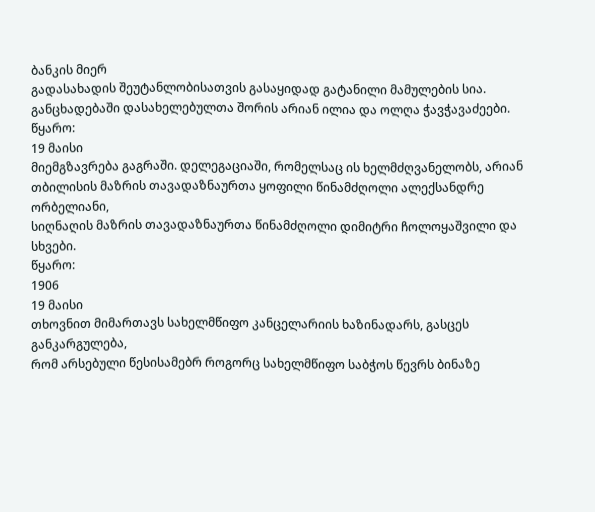ბანკის მიერ
გადასახადის შეუტანლობისათვის გასაყიდად გატანილი მამულების სია.
განცხადებაში დასახელებულთა შორის არიან ილია და ოლღა ჭავჭავაძეები.
წყარო:
19 მაისი
მიემგზავრება გაგრაში. დელეგაციაში, რომელსაც ის ხელმძღვანელობს, არიან
თბილისის მაზრის თავადაზნაურთა ყოფილი წინამძღოლი ალექსანდრე ორბელიანი,
სიღნაღის მაზრის თავადაზნაურთა წინამძღოლი დიმიტრი ჩოლოყაშვილი და სხვები.
წყარო:
1906
19 მაისი
თხოვნით მიმართავს სახელმწიფო კანცელარიის ხაზინადარს, გასცეს განკარგულება,
რომ არსებული წესისამებრ როგორც სახელმწიფო საბჭოს წევრს ბინაზე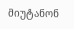მიუტანონ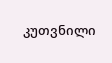კუთვნილი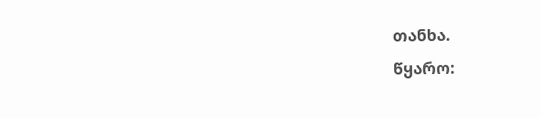თანხა.
წყარო: